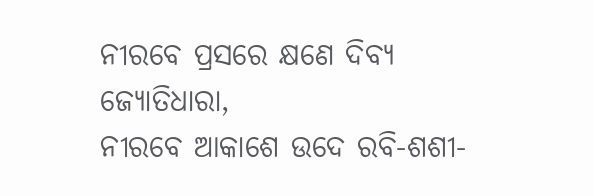ନୀରବେ ପ୍ରସରେ କ୍ଷଣେ ଦିବ୍ୟ ଜ୍ୟୋତିଧାରା,
ନୀରବେ ଆକାଶେ ଉଦେ ରବି-ଶଶୀ-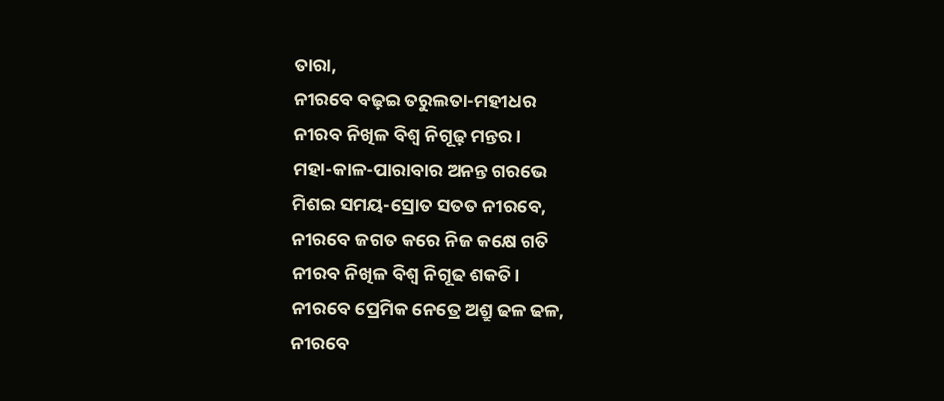ତାରା,
ନୀରବେ ବଢ଼ଇ ତରୁଲତା-ମହୀଧର
ନୀରବ ନିଖିଳ ବିଶ୍ବ ନିଗୂଢ଼ ମନ୍ତର।
ମହା-କାଳ-ପାରାବାର ଅନନ୍ତ ଗରଭେ
ମିଶଇ ସମୟ-ସ୍ରୋତ ସତତ ନୀରବେ,
ନୀରବେ ଜଗତ କରେ ନିଜ କକ୍ଷେ ଗତି
ନୀରବ ନିଖିଳ ବିଶ୍ବ ନିଗୂଢ ଶକତି।
ନୀରବେ ପ୍ରେମିକ ନେତ୍ରେ ଅଶ୍ରୁ ଢଳ ଢଳ,
ନୀରବେ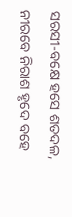ସରସୀ-ବକ୍ଷେ ହସେ ଶତଦଳ,
ନୀରବେ ନିରାଶ ହୃଦେ ବହେ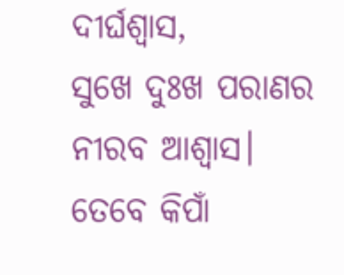ଦୀର୍ଘଶ୍ବାସ,
ସୁଖେ ଦୁଃଖ ପରାଣର ନୀରବ ଆଶ୍ବାସ।
ତେବେ କିପାଁ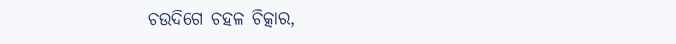ଚଉଦିଗେ ଚହଳ ଚିତ୍କାର,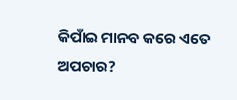କିପାଁଇ ମାନବ କରେ ଏତେ ଅପଚାର?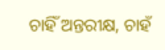ଚାହିଁ ଅନ୍ତରୀକ୍ଷ, ଚାହଁ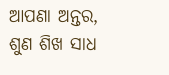ଆପଣା ଅନ୍ତର,
ଶୁଣ ଶିଖ ସାଧ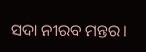ସଦା ନୀରବ ମନ୍ତର।